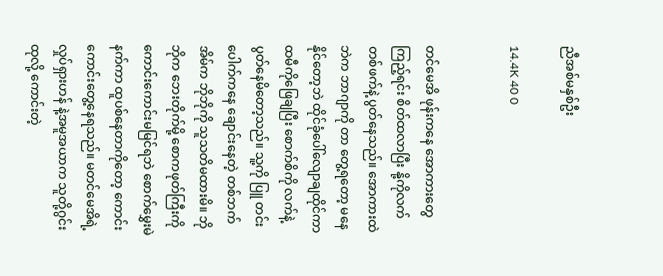ညီအစ်မနှစ်ဦး

14.4K 40 0


တင်မေအိ ဖုန်းကနေ အောကားတွေကြည့်ရင်း စိတ်ထလာပြီး နို့ကိုလက်တစ်ဖက်နဲ့ ပွတ်နေသည်။ အောကားထဲ ဘဲက ဘာဂျာကို တာ တွေ့ရတော့ မနေနိုင်တော့ဘဲ ထိုင်ခုံပေါ်လျောချထိုင်ကာ ထမီကိုဖြေချပြီး စောက်စိကို လက်နဲ့ပွတ်နေမိတော့သည်။ သူ့ကို ပြူ တင်းပေါက်ကနေ ချောင်းနေတဲ့ တစ်ဘက်အိမ်က ဘိုဘိုကို သူသတိမထားမိ။ ဘိုဘိုက ဘေးတိုက်မို့ စောကဖုတ်ကြီးကို  ကောင်းကောင်းမမြင်ရဘဲ စောက်မွှေးမဲနက်ကာ ထူပစ်နေတာကိုတော့ ကောင်းကောင်းတွေ့နေရသည်။ မတင်မေအိရဲ့ လှုပ်ရှားဟန် နဲ့အမူအယာက သူတို့ဂွင်းထုလို့ ကောင်းတဲ့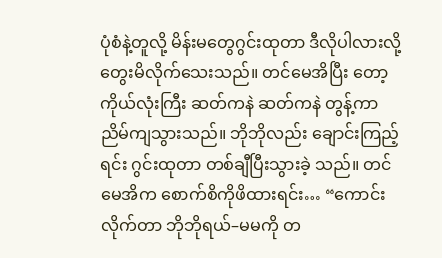ပုံစံနဲ့တူလို့ မိန်းမတွေဂွင်းထုတာ ဒီလိုပါလားလို့ တွေးမိလိုက်သေးသည်။ တင်မေအိပြီး တော့ ကိုယ်လုံးကြီး ဆတ်ကနဲ ဆတ်ကနဲ တွန့်ကာညိမ်ကျသွားသည်။ ဘိုဘိုလည်း ချောင်းကြည့်ရင်း ဂွင်းထုတာ တစ်ချီပြီးသွားခဲ့ သည်။ တင်မေအိက စောက်စိကိုဖိထားရင်း… “ကောင်းလိုက်တာ ဘိုဘိုရယ်–မမကို တ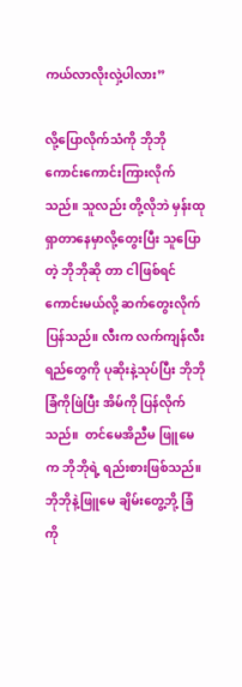ကယ်လာလိုးလှဲ့ပါလား”

လို့ပြောလိုက်သံကို ဘိုဘို ကောင်းကောင်းကြားလိုက်သည်။ သူလည်း တို့လိုဘဲ မှန်းထုရှာတာနေမှာလို့တွေးပြီး သူပြောတဲ့ ဘိုဘိုဆို တာ ငါဖြစ်ရင်ကောင်းမယ်လို့ ဆက်တွေးလိုက်ပြန်သည်။ လီးက လက်ကျန်လီးရည်တွေကို ပုဆိုးနဲ့သုပ်ပြီး ဘိုဘိုခြံကိုဖြဲပြီး အိမ်ကို ပြန်လိုက်သည်။  တင်မေအိညီမ ဖြူမေက ဘိုဘိုရဲ့ ရည်းစားဖြစ်သည်။ ဘိုဘိုနဲ့ဖြူမေ ချိမ်းတွေ့ဘို့ ခြံကို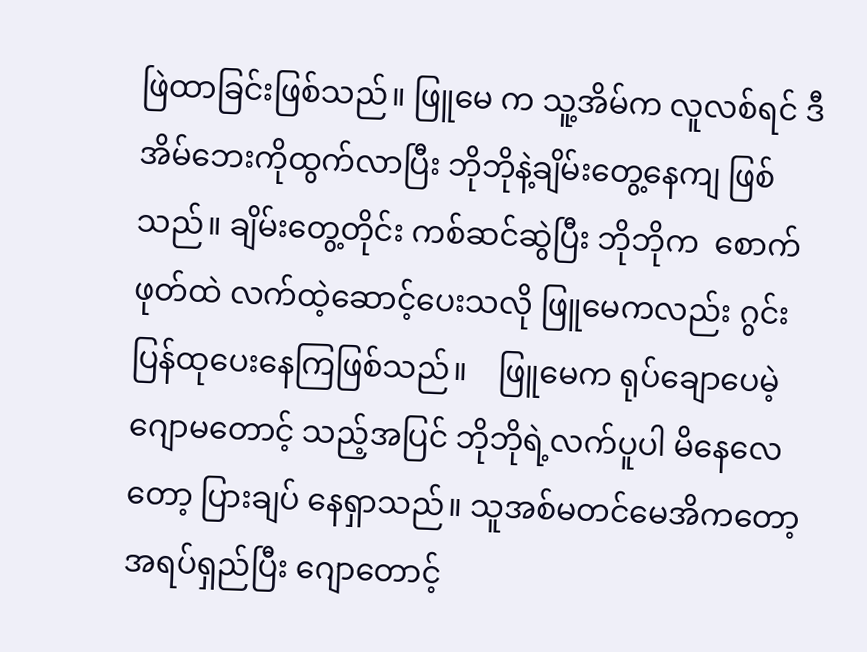ဖြဲထာခြင်းဖြစ်သည်။ ဖြူမေ က သူ့အိမ်က လူလစ်ရင် ဒီအိမ်ဘေးကိုထွက်လာပြီး ဘိုဘိုနဲ့ချိမ်းတွေ့နေကျ ဖြစ်သည်။ ချိမ်းတွေ့တိုင်း ကစ်ဆင်ဆွဲပြီး ဘိုဘိုက  စောက်ဖုတ်ထဲ လက်ထဲ့ဆောင့်ပေးသလို ဖြူမေကလည်း ဂွင်းပြန်ထုပေးနေကြဖြစ်သည်။    ဖြူမေက ရုပ်ချောပေမဲ့ ဂျောမတောင့် သည့်အပြင် ဘိုဘိုရဲ့လက်ပူပါ မိနေလေတော့ ပြားချပ် နေရှာသည်။ သူအစ်မတင်မေအိကတော့ အရပ်ရှည်ပြီး ဂျောတောင့်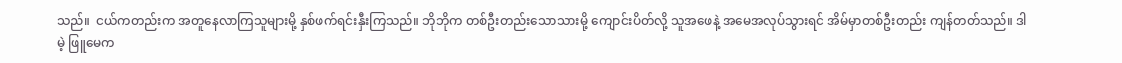သည်။  ငယ်ကတည်းက အတူနေလာကြသူများမို့ နှစ်ဖက်ရင်းနှီးကြသည်။ ဘိုဘိုက တစ်ဦးတည်းသောသားမို့ ကျောင်းပိတ်လို့ သူအဖေနဲ့ အမေအလုပ်သွားရင် အိမ်မှာတစ်ဦးတည်း ကျန်တတ်သည်။ ဒါမဲ့ ဖြူမေက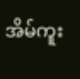အိမ်ကူး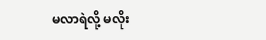မလာရဲလို့ မလိုး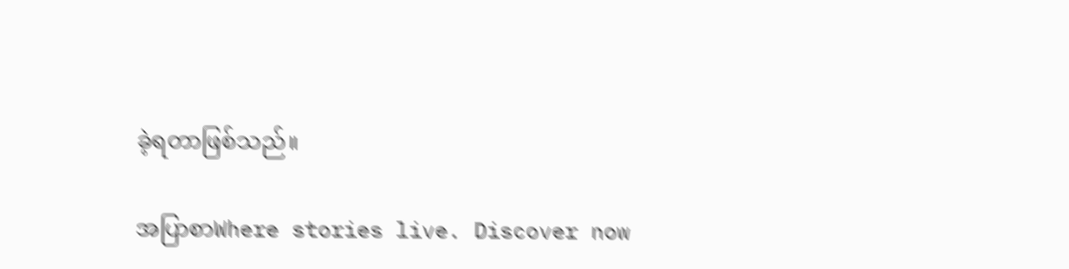ခဲ့ရတာဖြစ်သည်။

အပြာစာWhere stories live. Discover now